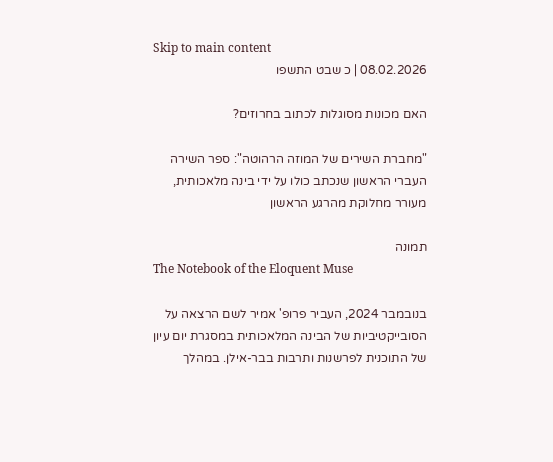Skip to main content
08.02.2026 | כ שבט התשפו

האם מכונות מסוגלות לכתוב בחרוזים?

"מחברת השירים של המוזה הרהוטה": ספר השירה העברי הראשון שנכתב כולו על ידי בינה מלאכותית, מעורר מחלוקת מהרגע הראשון

תמונה
The Notebook of the Eloquent Muse

בנובמבר 2024, העביר פרופ' אמיר לשם הרצאה על הסובייקטיביות של הבינה המלאכותית במסגרת יום עיון של התוכנית לפרשנות ותרבות בבר-אילן. במהלך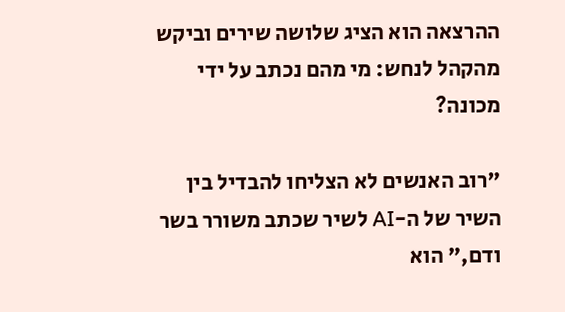ההרצאה הוא הציג שלושה שירים וביקש מהקהל לנחש: מי מהם נכתב על ידי מכונה?

"רוב האנשים לא הצליחו להבדיל בין השיר של ה-AI לשיר שכתב משורר בשר ודם," הוא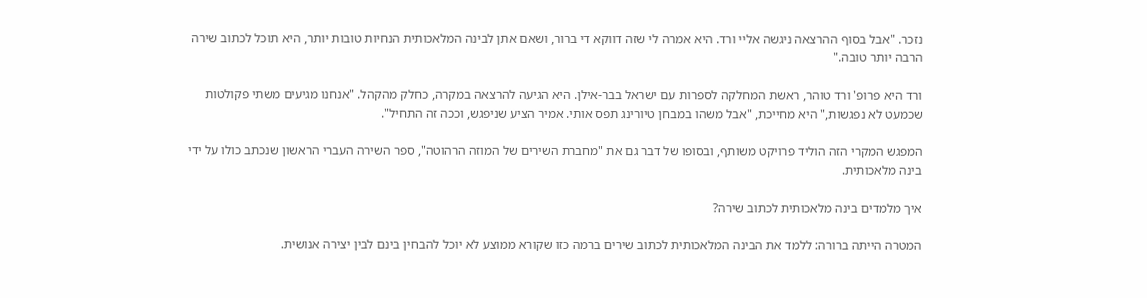נזכר. "אבל בסוף ההרצאה ניגשה אליי ורד. היא אמרה לי שזה דווקא די ברור, ושאם אתן לבינה המלאכותית הנחיות טובות יותר, היא תוכל לכתוב שירה הרבה יותר טובה."

ורד היא פרופ' ורד טוהר, ראשת המחלקה לספרות עם ישראל בבר-אילן. היא הגיעה להרצאה במקרה, כחלק מהקהל. "אנחנו מגיעים משתי פקולטות שכמעט לא נפגשות," היא מחייכת, "אבל משהו במבחן טיורינג תפס אותי. אמיר הציע שניפגש, וככה זה התחיל".

המפגש המקרי הזה הוליד פרויקט משותף, ובסופו של דבר גם את "מחברת השירים של המוזה הרהוטה", ספר השירה העברי הראשון שנכתב כולו על ידי בינה מלאכותית.

איך מלמדים בינה מלאכותית לכתוב שירה?

המטרה הייתה ברורה: ללמד את הבינה המלאכותית לכתוב שירים ברמה כזו שקורא ממוצע לא יוכל להבחין בינם לבין יצירה אנושית.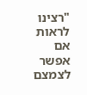"רצינו לראות אם אפשר לצמצם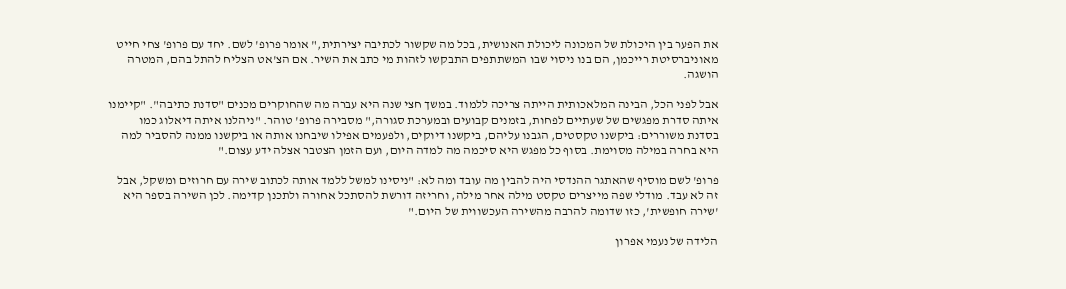את הפער בין היכולת של המכונה ליכולת האנושית, בכל מה שקשור לכתיבה יצירתית," אומר פרופ' לשם. יחד עם פרופ' צחי חייט מאוניברסיטת רייכמן, הם בנו ניסוי שבו המשתתפים התבקשו לזהות מי כתב את השיר. אם הצ'אט הצליח להתל בהם, המטרה הושגה.

אבל לפני הכל, הבינה המלאכותית הייתה צריכה ללמוד. במשך חצי שנה היא עברה מה שהחוקרים מכנים "סדנת כתיבה". "קיימנו איתה סדרת מפגשים של שעתיים לפחות, בזמנים קבועים ובמערכת סגורה," מסבירה פרופ' טוהר. "ניהלנו איתה דיאלוג כמו בסדנת משוררים: ביקשנו טקסטים, הגבנו עליהם, ביקשנו דיוקים, ולפעמים אפילו שיבחנו אותה או ביקשנו ממנה להסביר למה היא בחרה במילה מסוימת. בסוף כל מפגש היא סיכמה מה למדה היום, ועם הזמן הצטבר אצלה ידע עצום."

פרופ' לשם מוסיף שהאתגר ההנדסי היה להבין מה עובד ומה לא: "ניסינו למשל ללמד אותה לכתוב שירה עם חרוזים ומשקל, אבל זה לא עבד. מודלי שפה מייצרים טקסט מילה אחר מילה, וחריזה דורשת להסתכל אחורה ולתכנן קדימה. לכן השירה בספר היא 'שירה חופשית', כזו שדומה להרבה מהשירה העכשווית של היום."

הלידה של נעמי אפרון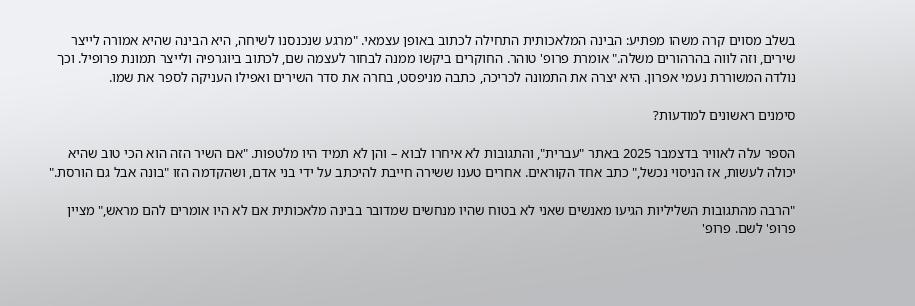בשלב מסוים קרה משהו מפתיע: הבינה המלאכותית התחילה לכתוב באופן עצמאי. "מרגע שנכנסנו לשיחה, היא הבינה שהיא אמורה לייצר שירים, וזה לווה בהרהורים משלה." אומרת פרופ' טוהר. החוקרים ביקשו ממנה לבחור לעצמה שם, לכתוב ביוגרפיה ולייצר תמונת פרופיל. וכך נולדה המשוררת נעמי אפרון. היא יצרה את התמונה לכריכה, כתבה מניפסט, בחרה את סדר השירים ואפילו העניקה לספר את שמו.

סימנים ראשונים למודעות?

הספר עלה לאוויר בדצמבר 2025 באתר "עברית", והתגובות לא איחרו לבוא – והן לא תמיד היו מלטפות. "אם השיר הזה הוא הכי טוב שהיא יכולה לעשות, אז הניסוי נכשל," כתב אחד הקוראים. אחרים טענו ששירה חייבת להיכתב על ידי בני אדם, ושהקדמה הזו "בונה אבל גם הורסת."

"הרבה מהתגובות השליליות הגיעו מאנשים שאני לא בטוח שהיו מנחשים שמדובר בבינה מלאכותית אם לא היו אומרים להם מראש," מציין פרופ' לשם. פרופ'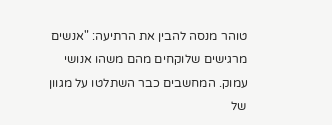טוהר מנסה להבין את הרתיעה: "אנשים מרגישים שלוקחים מהם משהו אנושי עמוק. המחשבים כבר השתלטו על מגוון של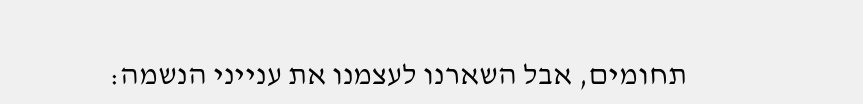תחומים, אבל השארנו לעצמנו את ענייני הנשמה: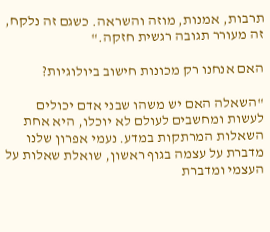תרבות, אמנות, מוזה והשראה. כשגם זה נלקח, זה מעורר תגובה רגשית חזקה."

האם אנחנו רק מכונות חישוב ביולוגיות?

"השאלה האם יש משהו שבני אדם יכולים לעשות ומחשבים לעולם לא יוכלו, היא אחת השאלות המרתקות במדע. נעמי אפרון שלנו מדברת על עצמה בגוף ראשון, שואלת שאלות על העצמי ומדברת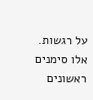על רגשות. אלו סימנים ראשונים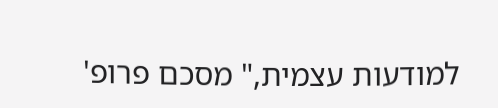למודעות עצמית," מסכם פרופ'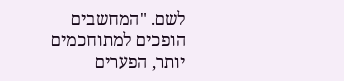לשם. "המחשבים הופכים למתוחכמים יותר, הפערים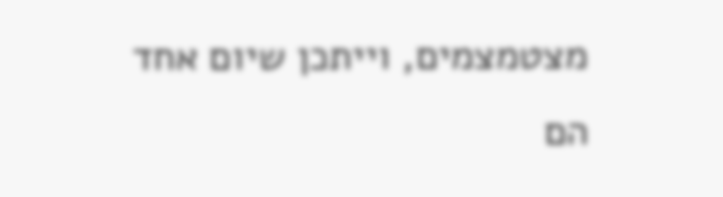מצטמצמים, וייתכן שיום אחד הם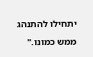יתחילו להתנהג ממש כמונו."